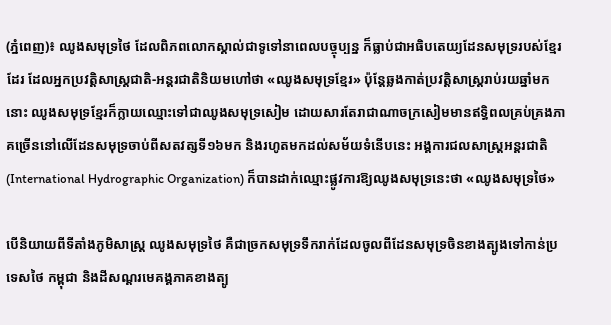(ភ្នំពេញ)៖ ឈូងសមុទ្រថៃ ដែលពិភពលោកស្គាល់ជាទូទៅនាពេលបច្ចុប្បន្ន ក៏ធ្លាប់ជាអធិបតេយ្យដែនសមុទ្ររបស់ខ្មែរដែរ ដែលអ្នកប្រវត្តិសាស្ត្រជាតិ-អន្តរជាតិនិយមហៅថា «ឈូងសមុទ្រខ្មែរ» ប៉ុន្តែឆ្លងកាត់ប្រវត្តិសាស្ត្ររាប់រយឆ្នាំមកនោះ ឈូងសមុទ្រខ្មែរក៏ក្លាយឈ្មោះទៅជាឈូងសមុទ្រសៀម ដោយសារតែរាជាណាចក្រសៀមមានឥទ្ធិពលគ្រប់គ្រងភាគច្រើននៅលើដែនសមុទ្រចាប់ពីសតវត្សទី១៦មក និងរហូតមកដល់សម័យទំនើបនេះ អង្គការជលសាស្រ្តអន្តរជាតិ (International Hydrographic Organization) ក៏បានដាក់ឈ្មោះផ្លូវការឱ្យឈូងសមុទ្រនេះថា «ឈូងសមុទ្រថៃ»

បើនិយាយពីទីតាំងភូមិសាស្ត្រ ឈូងសមុទ្រថៃ គឺជាច្រកសមុទ្រទឹករាក់ដែលចូលពីដែនសមុទ្រចិនខាងត្បូងទៅកាន់ប្រទេសថៃ កម្ពុជា និងដីសណ្ដរមេគង្គភាគខាងត្បូ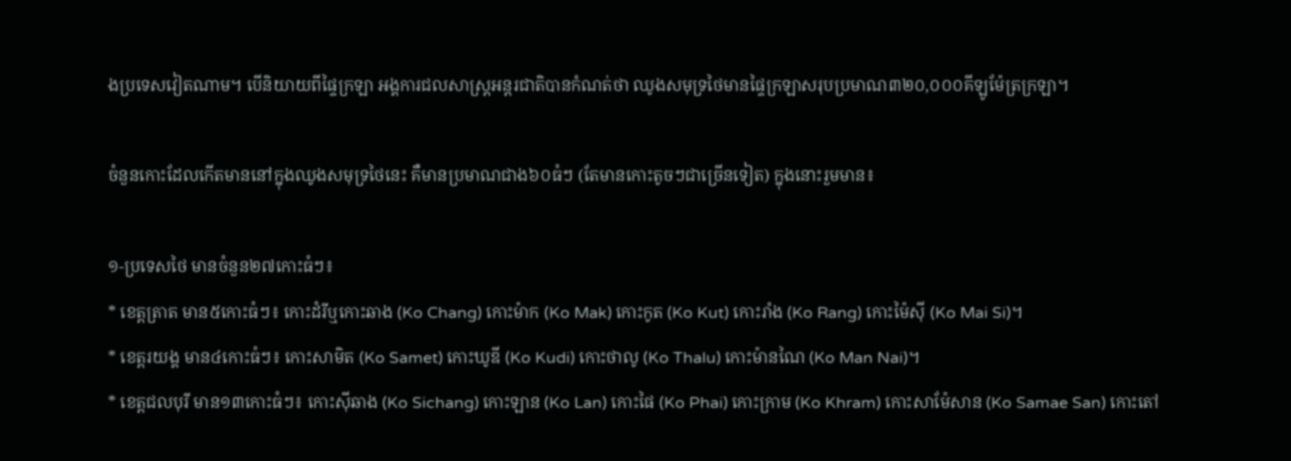ងប្រទេសវៀតណាម។ បើនិយាយពីផ្ទៃក្រឡា អង្គការជលសាស្រ្តអន្តរជាតិបានកំណត់ថា ឈូងសមុទ្រថៃមានផ្ទៃក្រឡាសរុបប្រមាណ៣២០,០០០គីឡូម៉ែត្រក្រឡា។

ចំនួនកោះដែលកើតមាននៅក្នុងឈូងសមុទ្រថៃនេះ គឺមានប្រមាណជាង៦០ធំៗ (តែមានកោះតូចៗជាច្រើនទៀត) ក្នុងនោះរួមមាន៖

១-ប្រទេសថៃ មានចំនួន២៧កោះធំៗ៖
* ខេត្តត្រាត មាន៥កោះធំៗ៖ កោះដំរីឬកោះឆាង (Ko Chang) កោះម៉ាក (Ko Mak) កោះកូត (Ko Kut) កោះរាំង (Ko Rang) កោះម៉ៃស៊ី (Ko Mai Si)។
* ខេត្តរយង្គ មាន៤កោះធំៗ៖ កោះសាមិត (Ko Samet) កោះឃូឌី (Ko Kudi) កោះថាលូ (Ko Thalu) កោះម៉ានណៃ (Ko Man Nai)។
* ខេត្តជលបុរី មាន១៣កោះធំៗ៖ កោះស៊ីឆាង (Ko Sichang) កោះឡាន (Ko Lan) កោះផៃ (Ko Phai) កោះក្រាម (Ko Khram) កោះសាម៉ែសាន (Ko Samae San) កោះតៅ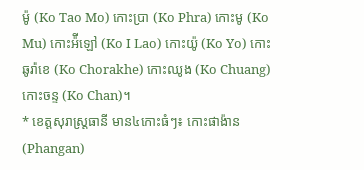ម៉ូ (Ko Tao Mo) កោះប្រា (Ko Phra) កោះមូ (Ko Mu) កោះអ៉ីឡៅ (Ko I Lao) កោះយ៉ូ (Ko Yo) កោះឆូរ៉ាខេ (Ko Chorakhe) កោះឈូង (Ko Chuang) កោះចន្ទ (Ko Chan)។
* ខេត្តសុរាស្ត្រធានី មាន៤កោះធំៗ៖ កោះផាង៉ាន (Phangan)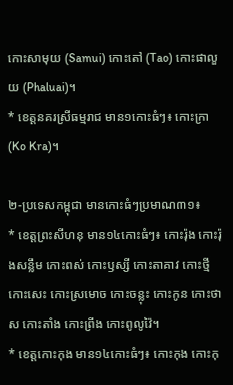កោះសាមុយ (Samui) កោះតៅ (Tao) កោះផាលួយ (Phaluai)។
* ខេត្តនគរស្រីធម្មរាជ មាន១កោះធំៗ៖ កោះក្រា (Ko Kra)។

២-ប្រទេសកម្ពុជា មានកោះធំៗប្រមាណ៣១៖
* ខេត្តព្រះសីហនុ មាន១៤កោះធំៗ៖ កោះរ៉ុង កោះរ៉ុងសន្លឹម កោះពស់ កោះឫស្សី កោះតាគាវ កោះថ្មី កោះសេះ កោះស្រមោច កោះចន្លុះ កោះកូន កោះថាស កោះតាំង កោះព្រីង កោះពូលូវ៉ៃ។
* ខេត្តកោះកុង មាន១៤កោះធំៗ៖ កោះកុង កោះកុ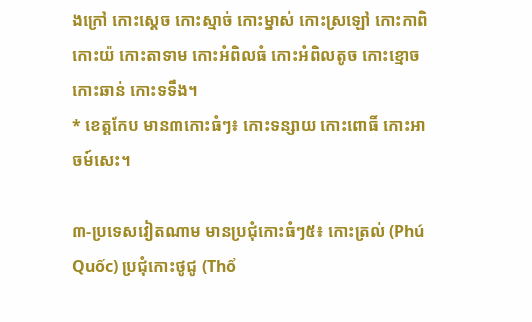ងក្រៅ កោះស្ដេច កោះស្មាច់ កោះម្នាស់ កោះស្រឡៅ កោះកាពិ កោះយ៉ កោះតាទាម កោះអំពិលធំ កោះអំពិលតូច កោះខ្មោច កោះឆាន់ កោះទទឹង។
* ខេត្តកែប មាន៣កោះធំៗ៖ កោះទន្សាយ កោះពោធិ៍ កោះអាចម៍សេះ។

៣-ប្រទេសវៀតណាម មានប្រជុំកោះធំៗ៥៖ កោះត្រល់ (Phú Quốc) ប្រជុំកោះថូជូ (Thổ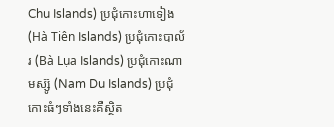Chu Islands) ប្រជុំកោះហាទៀង (Hà Tiên Islands) ប្រជុំកោះបាល័រ (Bà Lụa Islands) ប្រជុំកោះណាមស្ស៊ូ (Nam Du Islands) ប្រជុំកោះធំៗទាំងនេះគឺស្ថិត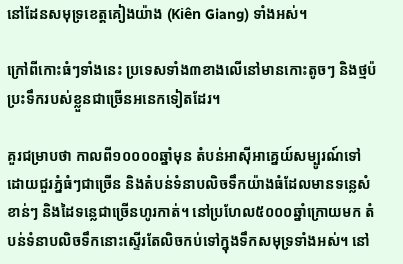នៅដែនសមុទ្រខេត្តគៀងយ៉ាង (Kiên Giang) ទាំងអស់។

ក្រៅពីកោះធំៗទាំងនេះ ប្រទេសទាំង៣ខាងលើនៅមានកោះតូចៗ និងថ្មប៉ប្រះទឹករបស់ខ្លួនជាច្រើនអនេកទៀតដែរ។

គួរជម្រាបថា កាលពី១០០០០ឆ្នាំមុន តំបន់អាស៊ីអាគ្នេយ៍សម្បូរណ៍ទៅដោយជួរភ្នំធំៗជាច្រើន និងតំបន់ទំនាបលិចទឹកយ៉ាងធំដែលមានទន្លេសំខាន់ៗ និងដៃទន្លេជាច្រើនហូរកាត់។ នៅប្រហែល៥០០០ឆ្នាំក្រោយមក តំបន់ទំនាបលិចទឹកនោះស្ទើរតែលិចកប់ទៅក្នុងទឹកសមុទ្រទាំងអស់។ នៅ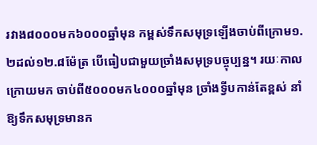រវាង៨០០០មក៦០០០ឆ្នាំមុន កម្ពស់ទឹកសមុទ្រឡើងចាប់ពីក្រោម១.២ដល់១២.៨ម៉ែត្រ បើធៀបជាមួយច្រាំងសមុទ្របច្ចុប្បន្ន។ រយៈកាលក្រោយមក ចាប់ពី៥០០០មក៤០០០ឆ្នាំមុន ច្រាំងទ្វីបកាន់តែខ្ពស់ នាំឱ្យទឹកសមុទ្រមានក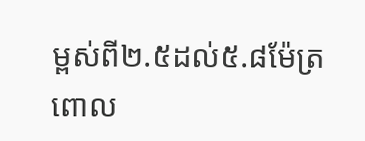ម្ពស់ពី២.៥ដល់៥.៨ម៉ែត្រ ពោល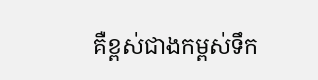គឺខ្ពស់ជាងកម្ពស់ទឹក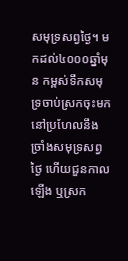សមុទ្រសព្វថ្ងៃ។ មកដល់៤០០០ឆ្នាំមុន កម្ពស់ទឹកសមុទ្រចាប់ស្រកចុះមកនៅប្រហែលនឹងច្រាំងសមុទ្រសព្វថ្ងៃ ហើយជួនកាលឡើង ឬស្រក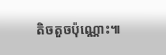តិចតួចប៉ុណ្ណោះ៕